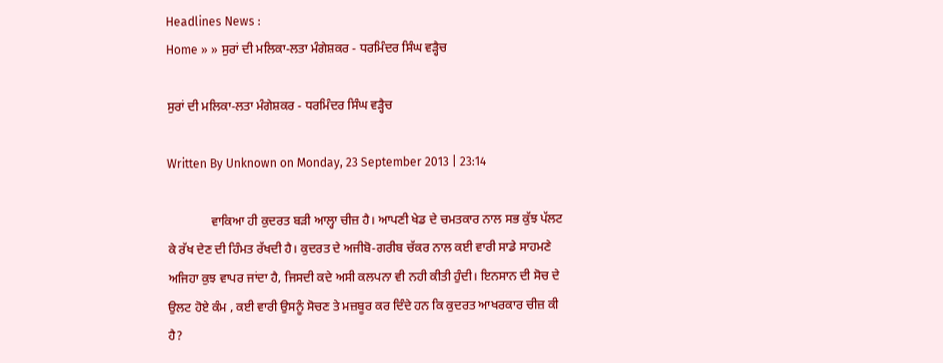Headlines News :
Home » » ਸੁਰਾਂ ਦੀ ਮਲਿਕਾ-ਲਤਾ ਮੰਗੇਸ਼ਕਰ - ਧਰਮਿੰਦਰ ਸਿੰਘ ਵੜ੍ਹੈਚ

ਸੁਰਾਂ ਦੀ ਮਲਿਕਾ-ਲਤਾ ਮੰਗੇਸ਼ਕਰ - ਧਰਮਿੰਦਰ ਸਿੰਘ ਵੜ੍ਹੈਚ

Written By Unknown on Monday, 23 September 2013 | 23:14

              ਵਾਕਿਆ ਹੀ ਕੁਦਰਤ ਬੜੀ ਆਲ੍ਹਾ ਚੀਜ਼ ਹੈ। ਆਪਣੀ ਖੇਡ ਦੇ ਚਮਤਕਾਰ ਨਾਲ ਸਭ ਕੁੱਝ ਪੱਲਟ ਕੇ ਰੱਖ ਦੇਣ ਦੀ ਹਿੰਮਤ ਰੱਖਦੀ ਹੈ। ਕੁਦਰਤ ਦੇ ਅਜੀਬੋ-ਗਰੀਬ ਚੱਕਰ ਨਾਲ ਕਈ ਵਾਰੀ ਸਾਡੇ ਸਾਹਮਣੇ ਅਜਿਹਾ ਕੁਝ ਵਾਪਰ ਜਾਂਦਾ ਹੈ, ਜਿਸਦੀ ਕਦੇ ਅਸੀ ਕਲਪਨਾ ਵੀ ਨਹੀ ਕੀਤੀ ਹੁੰਦੀ। ਇਨਸਾਨ ਦੀ ਸੋਚ ਦੇ ਉਲਟ ਹੋਏ ਕੰਮ , ਕਈ ਵਾਰੀ ਉਸਨੂੰ ਸੋਚਣ ਤੇ ਮਜ਼ਬੂਰ ਕਰ ਦਿੰਦੇ ਹਨ ਕਿ ਕੁਦਰਤ ਆਖਰਕਾਰ ਚੀਜ਼ ਕੀ ਹੈ?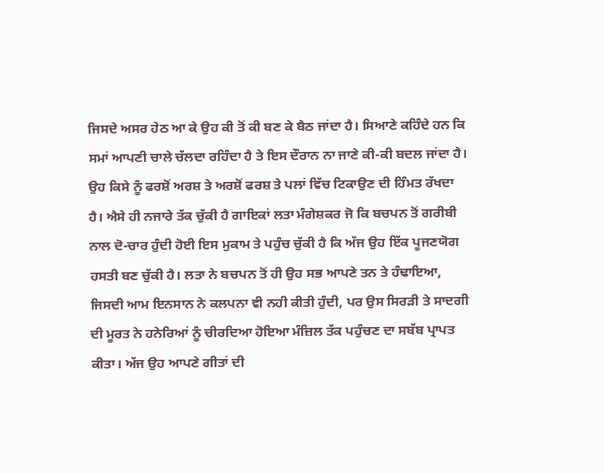ਜਿਸਦੇ ਅਸਰ ਹੇਠ ਆ ਕੇ ਉਹ ਕੀ ਤੋਂ ਕੀ ਬਣ ਕੇ ਬੈਠ ਜਾਂਦਾ ਹੈ। ਸਿਆਣੇ ਕਹਿੰਦੇ ਹਨ ਕਿ ਸਮਾਂ ਆਪਣੀ ਚਾਲੇ ਚੱਲਦਾ ਰਹਿੰਦਾ ਹੈ ਤੇ ਇਸ ਦੌਰਾਨ ਨਾ ਜਾਣੇ ਕੀ-ਕੀ ਬਦਲ ਜਾਂਦਾ ਹੈ। ਉਹ ਕਿਸੇ ਨੂੰ ਫਰਸ਼ੋਂ ਅਰਸ਼ ਤੇ ਅਰਸ਼ੋਂ ਫਰਸ਼ ਤੇ ਪਲਾਂ ਵਿੱਚ ਟਿਕਾਉਣ ਦੀ ਹਿੰਮਤ ਰੱਖਦਾ ਹੈ। ਐਸੇ ਹੀ ਨਜਾਰੇ ਤੱਕ ਚੁੱਕੀ ਹੈ ਗਾਇਕਾਂ ਲਤਾ ਮੰਗੇਸ਼ਕਰ ਜੋ ਕਿ ਬਚਪਨ ਤੋਂ ਗਰੀਬੀ ਨਾਲ ਦੋ-ਚਾਰ ਹੁੰਦੀ ਹੋਈ ਇਸ ਮੁਕਾਮ ਤੇ ਪਹੁੰਚ ਚੁੱਕੀ ਹੈ ਕਿ ਅੱਜ ਉਹ ਇੱਕ ਪੂਜਣਯੋਗ ਹਸਤੀ ਬਣ ਚੁੱਕੀ ਹੈ। ਲਤਾ ਨੇ ਬਚਪਨ ਤੋਂ ਹੀ ਉਹ ਸਭ ਆਪਣੇ ਤਨ ਤੇ ਹੰਢਾਇਆ, ਜਿਸਦੀ ਆਮ ਇਨਸਾਨ ਨੇ ਕਲਪਨਾ ਵੀ ਨਹੀ ਕੀਤੀ ਹੁੰਦੀ, ਪਰ ਉਸ ਸਿਰੜੀ ਤੇ ਸਾਦਗੀ ਦੀ ਮੂਰਤ ਨੇ ਹਨੇਰਿਆਂ ਨੂੰ ਚੀਰਦਿਆ ਹੋਇਆ ਮੰਜ਼ਿਲ ਤੱਕ ਪਹੁੰਚਣ ਦਾ ਸਬੱਬ ਪ੍ਰਾਪਤ ਕੀਤਾ। ਅੱਜ ਉਹ ਆਪਣੇ ਗੀਤਾਂ ਦੀ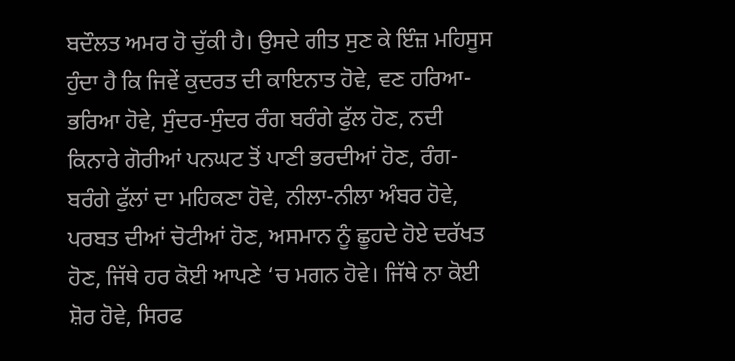ਬਦੌਲਤ ਅਮਰ ਹੋ ਚੁੱਕੀ ਹੈ। ਉਸਦੇ ਗੀਤ ਸੁਣ ਕੇ ਇੰਜ਼ ਮਹਿਸੂਸ ਹੁੰਦਾ ਹੈ ਕਿ ਜਿਵੇਂ ਕੁਦਰਤ ਦੀ ਕਾਇਨਾਤ ਹੋਵੇ, ਵਣ ਹਰਿਆ-ਭਰਿਆ ਹੋਵੇ, ਸੁੰਦਰ-ਸੁੰਦਰ ਰੰਗ ਬਰੰਗੇ ਫੁੱਲ ਹੋਣ, ਨਦੀ ਕਿਨਾਰੇ ਗੋਰੀਆਂ ਪਨਘਟ ਤੋਂ ਪਾਣੀ ਭਰਦੀਆਂ ਹੋਣ, ਰੰਗ-ਬਰੰਗੇ ਫੁੱਲਾਂ ਦਾ ਮਹਿਕਣਾ ਹੋਵੇ, ਨੀਲਾ-ਨੀਲਾ ਅੰਬਰ ਹੋਵੇ, ਪਰਬਤ ਦੀਆਂ ਚੋਟੀਆਂ ਹੋਣ, ਅਸਮਾਨ ਨੂੰ ਛੂਹਦੇ ਹੋਏ ਦਰੱਖਤ ਹੋਣ, ਜਿੱਥੇ ਹਰ ਕੋਈ ਆਪਣੇ ‘ਚ ਮਗਨ ਹੋਵੇ। ਜਿੱਥੇ ਨਾ ਕੋਈ ਸ਼ੋਰ ਹੋਵੇ, ਸਿਰਫ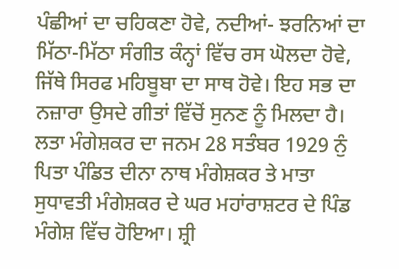ਪੰਛੀਆਂ ਦਾ ਚਹਿਕਣਾ ਹੋਵੇ, ਨਦੀਆਂ- ਝਰਨਿਆਂ ਦਾ ਮਿੱਠਾ-ਮਿੱਠਾ ਸੰਗੀਤ ਕੰਨ੍ਹਾਂ ਵਿੱਚ ਰਸ ਘੋਲਦਾ ਹੋਵੇ, ਜਿੱਥੇ ਸਿਰਫ ਮਹਿਬੂਬਾ ਦਾ ਸਾਥ ਹੋਵੇ। ਇਹ ਸਭ ਦਾ ਨਜ਼ਾਰਾ ਉਸਦੇ ਗੀਤਾਂ ਵਿੱਚੋਂ ਸੁਨਣ ਨੂੰ ਮਿਲਦਾ ਹੈ। ਲਤਾ ਮੰਗੇਸ਼ਕਰ ਦਾ ਜਨਮ 28 ਸਤੰਬਰ 1929 ਨੁੰ ਪਿਤਾ ਪੰਡਿਤ ਦੀਨਾ ਨਾਥ ਮੰਗੇਸ਼ਕਰ ਤੇ ਮਾਤਾ ਸੁਧਾਵਤੀ ਮੰਗੇਸ਼ਕਰ ਦੇ ਘਰ ਮਹਾਂਰਾਸ਼ਟਰ ਦੇ ਪਿੰਡ ਮੰਗੇਸ਼ ਵਿੱਚ ਹੋਇਆ। ਸ਼੍ਰੀ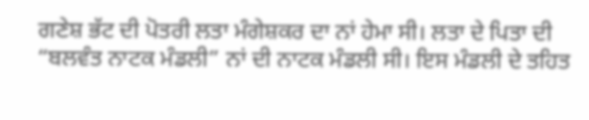ਗਣੇਸ਼ ਭੱਟ ਦੀ ਪੋਤਰੀ ਲਤਾ ਮੰਗੇਸ਼ਕਰ ਦਾ ਨਾਂ ਹੇਮਾ ਸੀ। ਲਤਾ ਦੇ ਪਿਤਾ ਦੀ “ਬਲਵੰਤ ਨਾਟਕ ਮੰਡਲੀ” ਨਾਂ ਦੀ ਨਾਟਕ ਮੰਡਲੀ ਸੀ। ਇਸ ਮੰਡਲੀ ਦੇ ਤਹਿਤ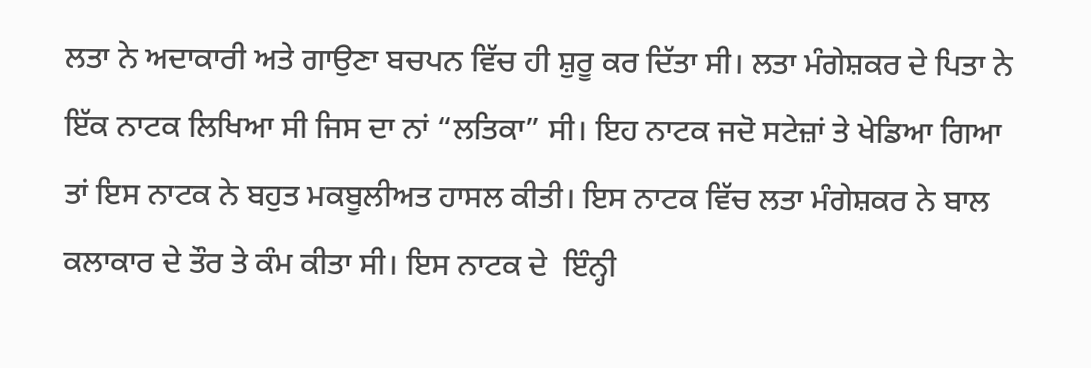ਲਤਾ ਨੇ ਅਦਾਕਾਰੀ ਅਤੇ ਗਾਉਣਾ ਬਚਪਨ ਵਿੱਚ ਹੀ ਸ਼ੁਰੂ ਕਰ ਦਿੱਤਾ ਸੀ। ਲਤਾ ਮੰਗੇਸ਼ਕਰ ਦੇ ਪਿਤਾ ਨੇ ਇੱਕ ਨਾਟਕ ਲਿਖਿਆ ਸੀ ਜਿਸ ਦਾ ਨਾਂ “ਲਤਿਕਾ” ਸੀ। ਇਹ ਨਾਟਕ ਜਦੋ ਸਟੇਜ਼ਾਂ ਤੇ ਖੇਡਿਆ ਗਿਆ ਤਾਂ ਇਸ ਨਾਟਕ ਨੇ ਬਹੁਤ ਮਕਬੂਲੀਅਤ ਹਾਸਲ ਕੀਤੀ। ਇਸ ਨਾਟਕ ਵਿੱਚ ਲਤਾ ਮੰਗੇਸ਼ਕਰ ਨੇ ਬਾਲ ਕਲਾਕਾਰ ਦੇ ਤੌਰ ਤੇ ਕੰਮ ਕੀਤਾ ਸੀ। ਇਸ ਨਾਟਕ ਦੇ  ਇੰਨ੍ਹੀ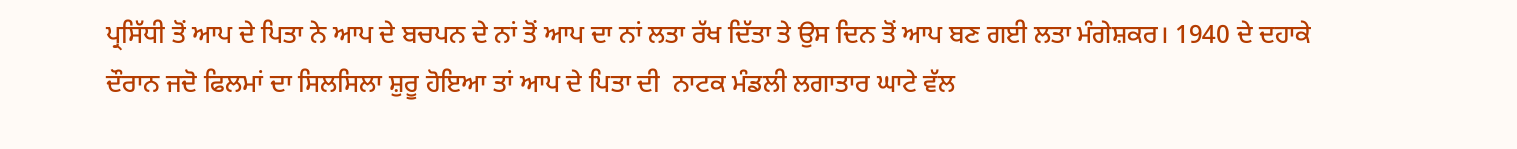ਪ੍ਰਸਿੱਧੀ ਤੋਂ ਆਪ ਦੇ ਪਿਤਾ ਨੇ ਆਪ ਦੇ ਬਚਪਨ ਦੇ ਨਾਂ ਤੋਂ ਆਪ ਦਾ ਨਾਂ ਲਤਾ ਰੱਖ ਦਿੱਤਾ ਤੇ ਉਸ ਦਿਨ ਤੋਂ ਆਪ ਬਣ ਗਈ ਲਤਾ ਮੰਗੇਸ਼ਕਰ। 1940 ਦੇ ਦਹਾਕੇ ਦੌਰਾਨ ਜਦੋ ਫਿਲਮਾਂ ਦਾ ਸਿਲਸਿਲਾ ਸ਼ੁਰੂ ਹੋਇਆ ਤਾਂ ਆਪ ਦੇ ਪਿਤਾ ਦੀ  ਨਾਟਕ ਮੰਡਲੀ ਲਗਾਤਾਰ ਘਾਟੇ ਵੱਲ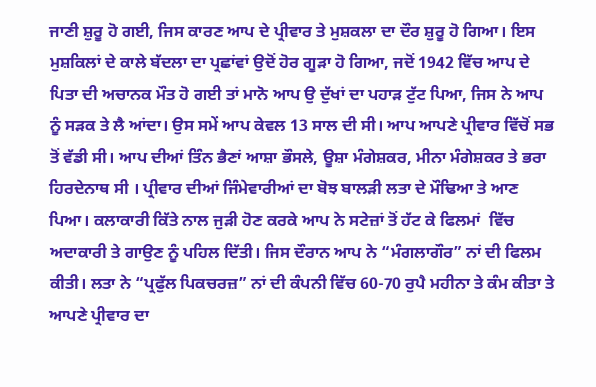ਜਾਣੀ ਸ਼ੁਰੂ ਹੋ ਗਈ, ਜਿਸ ਕਾਰਣ ਆਪ ਦੇ ਪ੍ਰੀਵਾਰ ਤੇ ਮੁਸ਼ਕਲਾ ਦਾ ਦੌਰ ਸ਼ੁਰੂ ਹੋ ਗਿਆ। ਇਸ ਮੁਸ਼ਕਿਲਾਂ ਦੇ ਕਾਲੇ ਬੱਦਲਾ ਦਾ ਪ੍ਰਛਾਂਵਾਂ ਉਦੋਂ ਹੋਰ ਗੂੜਾ ਹੋ ਗਿਆ, ਜਦੋਂ 1942 ਵਿੱਚ ਆਪ ਦੇ ਪਿਤਾ ਦੀ ਅਚਾਨਕ ਮੌਤ ਹੋ ਗਈ ਤਾਂ ਮਾਨੋ ਆਪ ਉ ਦੁੱਖਾਂ ਦਾ ਪਹਾੜ ਟੁੱਟ ਪਿਆ, ਜਿਸ ਨੇ ਆਪ ਨੂੰ ਸੜਕ ਤੇ ਲੈ ਆਂਦਾ। ਉਸ ਸਮੇਂ ਆਪ ਕੇਵਲ 13 ਸਾਲ ਦੀ ਸੀ। ਆਪ ਆਪਣੇ ਪ੍ਰੀਵਾਰ ਵਿੱਚੋਂ ਸਭ ਤੋਂ ਵੱਡੀ ਸੀ। ਆਪ ਦੀਆਂ ਤਿੰਨ ਭੈਣਾਂ ਆਸ਼ਾ ਭੌਸਲੇ, ਊਸ਼ਾ ਮੰਗੇਸ਼ਕਰ, ਮੀਨਾ ਮੰਗੇਸ਼ਕਰ ਤੇ ਭਰਾ ਹਿਰਦੇਨਾਥ ਸੀ । ਪ੍ਰੀਵਾਰ ਦੀਆਂ ਜਿੰਮੇਵਾਰੀਆਂ ਦਾ ਬੋਝ ਬਾਲੜੀ ਲਤਾ ਦੇ ਮੌਢਿਆ ਤੇ ਆਣ ਪਿਆ। ਕਲਾਕਾਰੀ ਕਿੱਤੇ ਨਾਲ ਜੁੜੀ ਹੋਣ ਕਰਕੇ ਆਪ ਨੇ ਸਟੇਜ਼ਾਂ ਤੋਂ ਹੱਟ ਕੇ ਫਿਲਮਾਂ  ਵਿੱਚ ਅਦਾਕਾਰੀ ਤੇ ਗਾਉਣ ਨੂੰ ਪਹਿਲ ਦਿੱਤੀ। ਜਿਸ ਦੌਰਾਨ ਆਪ ਨੇ “ਮੰਗਲਾਗੌਰ” ਨਾਂ ਦੀ ਫਿਲਮ ਕੀਤੀ। ਲਤਾ ਨੇ “ਪ੍ਰਫੁੱਲ ਪਿਕਚਰਜ਼” ਨਾਂ ਦੀ ਕੰਪਨੀ ਵਿੱਚ 60-70 ਰੁਪੈ ਮਹੀਨਾ ਤੇ ਕੰਮ ਕੀਤਾ ਤੇ ਆਪਣੇ ਪ੍ਰੀਵਾਰ ਦਾ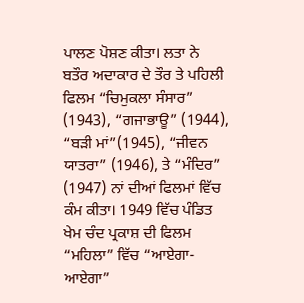ਪਾਲਣ ਪੋਸ਼ਣ ਕੀਤਾ। ਲਤਾ ਨੇ  ਬਤੌਰ ਅਦਾਕਾਰ ਦੇ ਤੌਰ ਤੇ ਪਹਿਲੀ ਫਿਲਮ “ਚਿਮੁਕਲਾ ਸੰਸਾਰ” (1943), “ਗਜਾਭਾਊ” (1944), “ਬੜੀ ਮਾਂ”(1945), “ਜੀਵਨ ਯਾਤਰਾ” (1946), ਤੇ “ਮੰਦਿਰ” (1947) ਨਾਂ ਦੀਆਂ ਫਿਲਮਾਂ ਵਿੱਚ ਕੰਮ ਕੀਤਾ। 1949 ਵਿੱਚ ਪੰਡਿਤ ਖੇਮ ਚੰਦ ਪ੍ਰਕਾਸ਼ ਦੀ ਫਿਲਮ “ਮਹਿਲਾ” ਵਿੱਚ “ਆਏਗਾ-ਆਏਗਾ”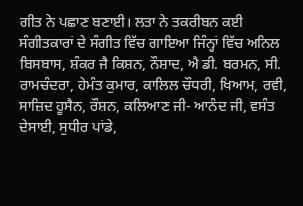ਗੀਤ ਨੇ ਪਛਾਣ ਬਣਾਈ। ਲਤਾ ਨੇ ਤਕਰੀਬਨ ਕਈ ਸੰਗੀਤਕਾਰਾਂ ਦੇ ਸੰਗੀਤ ਵਿੱਚ ਗਾਇਆ ਜਿੰਨ੍ਹਾਂ ਵਿੱਚ ਅਨਿਲ ਬਿਸਬਾਸ, ਸ਼ੰਕਰ ਜੈ ਕਿਸ਼ਨ, ਨੌਸ਼ਾਦ, ਐ ਡੀ. ਬਰਮਨ, ਸੀ. ਰਾਮਚੰਦਰਾ, ਹੇਮੰਤ ਕੁਮਾਰ, ਕਾਲਿਲ ਚੌਧਰੀ, ਖਿਆਮ, ਰਵੀ, ਸਾਜ਼ਿਦ ਹੂਸੈਨ, ਰੌਸ਼ਨ, ਕਲਿਆਣ ਜੀ- ਆਨੰਦ ਜੀ, ਵਸੰਤ ਦੇਸਾਈ, ਸੁਧੀਰ ਪਾਂਡੇ,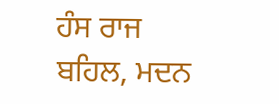ਹੰਸ ਰਾਜ ਬਹਿਲ, ਮਦਨ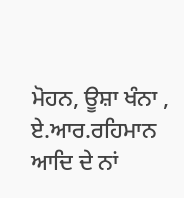ਮੋਹਨ, ਊਸ਼ਾ ਖੰਨਾ , ਏ.ਆਰ.ਰਹਿਮਾਨ ਆਦਿ ਦੇ ਨਾਂ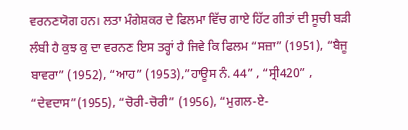ਵਰਨਣਯੋਗ ਹਨ। ਲਤਾ ਮੰਗੇਸ਼ਕਰ ਦੇ ਫਿਲਮਾ ਵਿੱਚ ਗਾਏ ਹਿੱਟ ਗੀਤਾਂ ਦੀ ਸੂਚੀ ਬੜੀ ਲੰਬੀ ਹੈ ਕੁਝ ਕੁ ਦਾ ਵਰਨਣ ਇਸ ਤਰ੍ਹਾਂ ਹੈ ਜਿਵੇ ਕਿ ਫਿਲਮ “ਸਜ਼ਾ” (1951), “ਬੈਜੂ ਬਾਵਰਾ” (1952), “ਆਹ” (1953),”ਹਾਊਸ ਨੰ. 44” , “ਸ੍ਰੀ420” , “ਦੇਵਦਾਸ”(1955), “ਚੋਰੀ-ਚੋਰੀ” (1956), “ਮੁਗਲ-ਏ-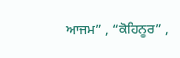ਆਜਮ” , “ਕੋਹਿਨੂਰ” ,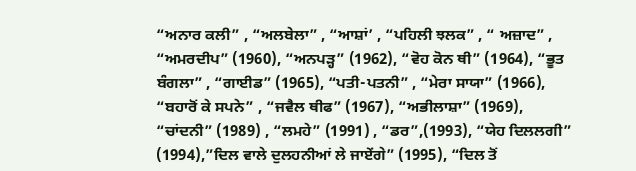“ਅਨਾਰ ਕਲੀ” , “ਅਲਬੇਲਾ” , “ਆਸ਼ਾਂ’ , “ਪਹਿਲੀ ਝਲਕ” , “ ਅਜ਼ਾਦ” , “ਅਮਰਦੀਪ” (1960), “ਅਨਪੜ੍ਹ” (1962), “ਵੋਹ ਕੋਨ ਥੀ” (1964), “ਭੂਤ ਬੰਗਲਾ” , “ਗਾਈਡ” (1965), “ਪਤੀ-ਪਤਨੀ” , “ਮੇਰਾ ਸਾਯਾ” (1966), “ਬਹਾਰੋਂ ਕੇ ਸਪਨੇ” , “ਜਵੈਲ ਥੀਫ” (1967), “ਅਭੀਲਾਸ਼ਾ” (1969), “ਚਾਂਦਨੀ” (1989) , “ਲਮਹੇ” (1991) , “ਡਰ”,(1993), “ਯੇਹ ਦਿਲਲਗੀ” (1994),”ਦਿਲ ਵਾਲੇ ਦੁਲਹਨੀਆਂ ਲੇ ਜਾਏਂਗੇ” (1995), “ਦਿਲ ਤੋਂ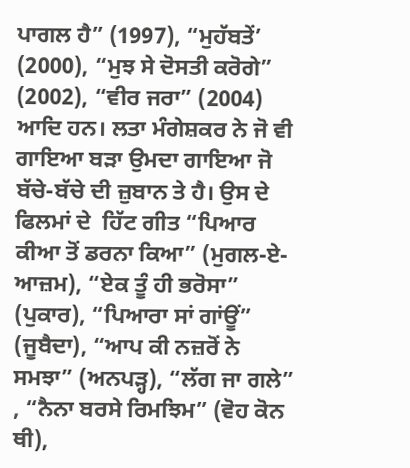ਪਾਗਲ ਹੈ” (1997), “ਮੁਹੱਬਤੇਂ’ (2000), “ਮੁਝ ਸੇ ਦੋਸਤੀ ਕਰੋਗੇ” (2002), “ਵੀਰ ਜਰਾ” (2004) ਆਦਿ ਹਨ। ਲਤਾ ਮੰਗੇਸ਼ਕਰ ਨੇ ਜੋ ਵੀ ਗਾਇਆ ਬੜਾ ਉਮਦਾ ਗਾਇਆ ਜੋ ਬੱਚੇ-ਬੱਚੇ ਦੀ ਜ਼ੁਬਾਨ ਤੇ ਹੈ। ਉਸ ਦੇ ਫਿਲਮਾਂ ਦੇ  ਹਿੱਟ ਗੀਤ “ਪਿਆਰ ਕੀਆ ਤੋਂ ਡਰਨਾ ਕਿਆ” (ਮੁਗਲ-ਏ-ਆਜ਼ਮ), “ਏਕ ਤੂੰ ਹੀ ਭਰੋਸਾ” (ਪੁਕਾਰ), “ਪਿਆਰਾ ਸਾਂ ਗਾਂਊਂ” (ਜੂਬੈਦਾ), “ਆਪ ਕੀ ਨਜ਼ਰੋਂ ਨੇ ਸਮਝਾ” (ਅਨਪੜ੍ਹ), “ਲੱਗ ਜਾ ਗਲੇ” , “ਨੈਨਾ ਬਰਸੇ ਰਿਮਝਿਮ” (ਵੋਹ ਕੋਨ ਥੀ),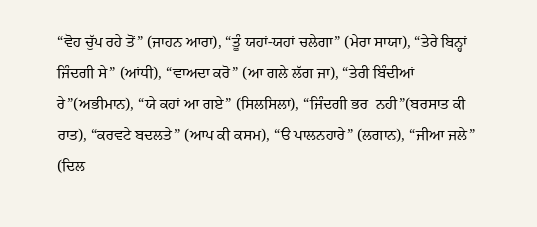“ਵੋਹ ਚੁੱਪ ਰਹੇ ਤੋਂ” (ਜਾਹਨ ਆਰਾ), “ਤੂੰ ਯਹਾਂ-ਯਹਾਂ ਚਲੇਗਾ” (ਮੇਰਾ ਸਾਯਾ), “ਤੇਰੇ ਬਿਨ੍ਹਾਂ ਜਿੰਦਗੀ ਸੇ” (ਆਂਧੀ), “ਵਾਅਦਾ ਕਰੋ” (ਆ ਗਲੇ ਲੱਗ ਜਾ), “ਤੇਰੀ ਬਿੰਦੀਆਂ ਰੇ”(ਅਭੀਮਾਨ), “ਯੇ ਕਹਾਂ ਆ ਗਏ” (ਸਿਲਸਿਲਾ), “ਜਿੰਦਗੀ ਭਰ  ਨਹੀ”(ਬਰਸਾਤ ਕੀ ਰਾਤ), “ਕਰਵਟੇ ਬਦਲਤੇ” (ਆਪ ਕੀ ਕਸਮ), “ੳ ਪਾਲਨਹਾਰੇ” (ਲਗਾਨ), “ਜੀਆ ਜਲੇ” (ਦਿਲ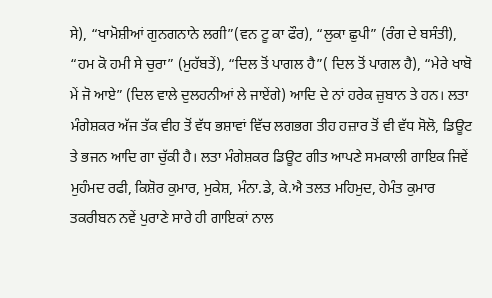ਸੇ), “ਖਾਮੋਸ਼ੀਆਂ ਗੁਨਗਨਾਨੇ ਲਗੀ”(ਵਨ ਟੂ ਕਾ ਫੌਰ), “ਲੁਕਾ ਛੁਪੀ” (ਰੰਗ ਦੇ ਬਸੰਤੀ), “ਹਮ ਕੋ ਹਮੀ ਸੇ ਚੁਰਾ” (ਮੁਹੱਬਤੇਂ), “ਦਿਲ ਤੋਂ ਪਾਗਲ ਹੈ”( ਦਿਲ ਤੋਂ ਪਾਗਲ ਹੈ), “ਮੇਰੇ ਖਾਬੋ ਮੇਂ ਜੋ ਆਏ” (ਦਿਲ ਵਾਲੇ ਦੁਲਹਨੀਆਂ ਲੇ ਜਾਏਂਗੇ) ਆਦਿ ਦੇ ਨਾਂ ਹਰੇਕ ਜ਼ੁਬਾਨ ਤੇ ਹਨ। ਲਤਾ ਮੰਗੇਸ਼ਕਰ ਅੱਜ ਤੱਕ ਵੀਹ ਤੋਂ ਵੱਧ ਭਸ਼ਾਵਾਂ ਵਿੱਚ ਲਗਭਗ ਤੀਹ ਹਜ਼ਾਰ ਤੋਂ ਵੀ ਵੱਧ ਸੋਲੋ, ਡਿਊਟ ਤੇ ਭਜਨ ਆਦਿ ਗਾ ਚੁੱਕੀ ਹੈ। ਲਤਾ ਮੰਗੇਸ਼ਕਰ ਡਿਊਟ ਗੀਤ ਆਪਣੇ ਸਮਕਾਲੀ ਗਾਇਕ ਜਿਵੇਂ ਮੁਹੰਮਦ ਰਫੀ, ਕਿਸ਼ੋਰ ਕੁਮਾਰ, ਮੁਕੇਸ਼, ਮੰਨਾ.ਡੇ, ਕੇ.ਐ ਤਲਤ ਮਹਿਮੁਦ, ਹੇਮੰਤ ਕੁਮਾਰ ਤਕਰੀਬਨ ਨਵੇਂ ਪੁਰਾਣੇ ਸਾਰੇ ਹੀ ਗਾਇਕਾਂ ਨਾਲ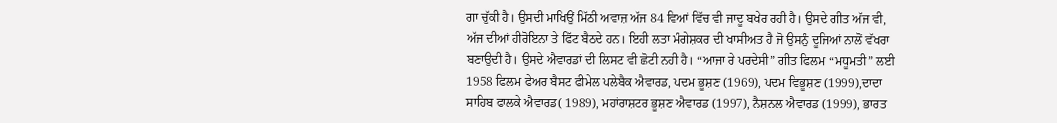ਗਾ ਚੁੱਕੀ ਹੈ। ਉਸਦੀ ਮਾਖਿਉਂ ਮਿੱਠੀ ਅਵਾਜ਼ ਅੱਜ 84 ਵਿਆਂ ਵਿੱਚ ਵੀ ਜਾਦੂ ਬਖੇਰ ਰਹੀ ਹੈ। ਉਸਦੇ ਗੀਤ ਅੱਜ ਵੀ, ਅੱਜ ਦੀਆਂ ਹੀਰੋਇਨਾ ਤੇ ਫਿੱਟ ਬੈਠਦੇ ਹਨ। ਇਹੀ ਲਤਾ ਮੰਗੇਸ਼ਕਰ ਦੀ ਖਾਸੀਅਤ ਹੈ ਜੋ ਉਸਨੁੰ ਦੂਜਿਆਂ ਨਾਲੋਂ ਵੱਖਰਾ ਬਣਾਉਦੀ ਹੈ। ਉਸਦੇ ਐਵਾਰਡਾਂ ਦੀ ਲਿਸਟ ਵੀ ਛੋਟੀ ਨਹੀ ਹੈ। “ਆਜਾ ਰੇ ਪਰਦੇਸੀ” ਗੀਤ ਫਿਲਮ “ਮਧੂਮਤੀ” ਲਈ 1958 ਫਿਲਮ ਫੇਅਰ ਬੈਸਟ ਫੀਮੇਲ ਪਲੇਬੈਕ ਐਵਾਰਡ, ਪਦਮ ਭੂਸ਼ਣ (1969), ਪਦਮ ਵਿਭੂਸ਼ਣ (1999),ਦਾਦਾ ਸਾਹਿਬ ਫਾਲਕੇ ਐਵਾਰਡ( 1989), ਮਹਾਂਰਾਸ਼ਟਰ ਭੂਸ਼ਣ ਐਵਾਰਡ (1997), ਨੈਸ਼ਨਲ ਐਵਾਰਡ (1999), ਭਾਰਤ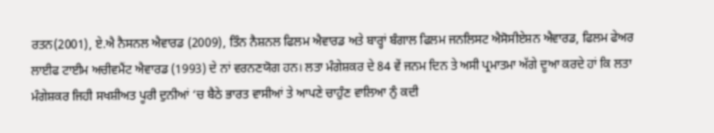ਰਤਨ(2001), ਏ.ਐ ਨੈਸਨਲ ਐਵਾਰਡ (2009), ਤਿੰਨ ਨੈਸ਼ਨਲ ਫਿਲਮ ਐਵਾਰਡ ਅਤੇ ਬਾਰ੍ਹਾਂ ਬੰਗਾਲ ਫਿਲਮ ਜਨਲਿਸਟ ਐਸੋਸੀਏਸ਼ਨ ਐਵਾਰਡ, ਫਿਲਮ ਫੇਅਰ ਲਾਈਫ ਟਾਈਮ ਅਚੀਵਮੈਂਟ ਐਵਾਰਡ (1993) ਦੇ ਨਾਂ ਵਰਨਣਯੋਗ ਹਨ। ਲਤਾ ਮੰਗੇਸ਼ਕਰ ਦੇ 84 ਵੇਂ ਜਨਮ ਦਿਨ ਤੇ ਅਸੀ ਪ੍ਰਮਾਤਮਾ ਅੱਗੇ ਦੂਆ ਕਰਦੇ ਹਾਂ ਕਿ ਲਤਾ ਮੰਗੇਸ਼ਕਰ ਜਿਹੀ ਸਖਸ਼ੀਅਤ ਪੂਰੀ ਦੁਨੀਆਂ ‘ਚ ਬੈਠੇ ਭਾਰਤ ਵਾਸੀਆਂ ਤੇ ਆਪਣੇ ਚਾਹੁੰਣ ਵਾਲਿਆ ਨੁੰ ਕਦੀ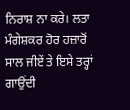ਨਿਰਾਸ਼ ਨਾ ਕਰੇ। ਲਤਾ ਮੰਗੇਸ਼ਕਰ ਹੋਰ ਹਜ਼ਾਰੋਂ ਸਾਲ ਜੀਏਂ ਤੇ ਇਸੇ ਤਰ੍ਹਾਂ ਗਾਉਂਦੀ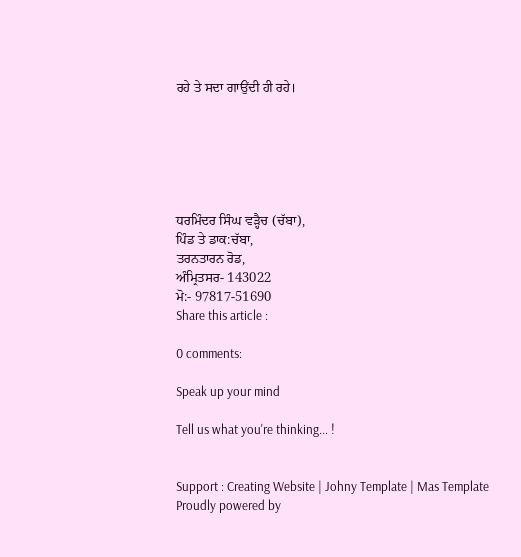ਰਹੇ ਤੇ ਸਦਾ ਗਾਉਂਦੀ ਹੀ ਰਹੇ।






ਧਰਮਿੰਦਰ ਸਿੰਘ ਵੜ੍ਹੈਚ (ਚੱਬਾ),
ਪਿੰਡ ਤੇ ਡਾਕ:ਚੱਬਾ,
ਤਰਨਤਾਰਨ ਰੋਡ,
ਅੰਮ੍ਰਿਤਸਰ- 143022
ਮੋ:- 97817-51690
Share this article :

0 comments:

Speak up your mind

Tell us what you're thinking... !


Support : Creating Website | Johny Template | Mas Template
Proudly powered by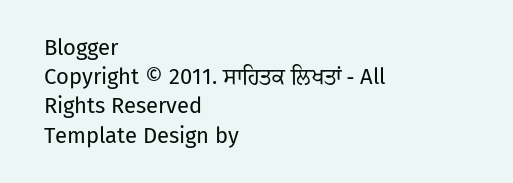Blogger
Copyright © 2011. ਸਾਹਿਤਕ ਲਿਖਤਾਂ - All Rights Reserved
Template Design by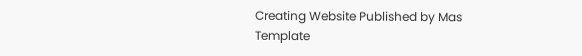Creating Website Published by Mas Template